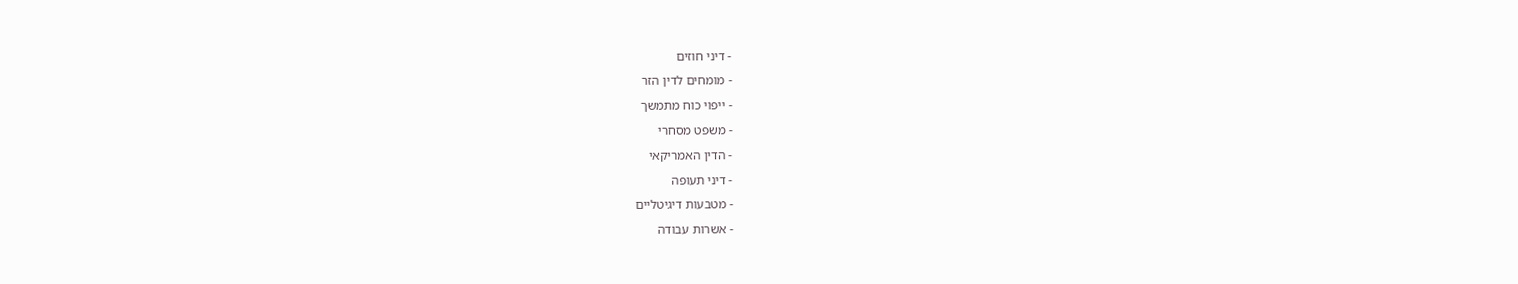- דיני חוזים
- מומחים לדין הזר
- ייפוי כוח מתמשך
- משפט מסחרי
- הדין האמריקאי
- דיני תעופה
- מטבעות דיגיטליים
- אשרות עבודה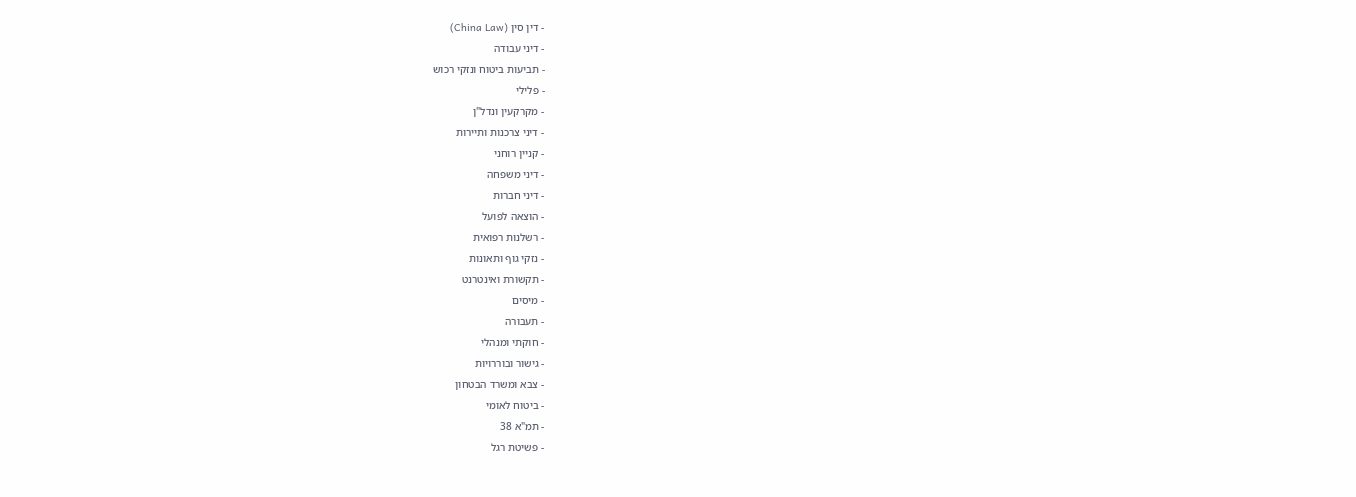- דין סין (China Law)
- דיני עבודה
- תביעות ביטוח ונזקי רכוש
- פלילי
- מקרקעין ונדל"ן
- דיני צרכנות ותיירות
- קניין רוחני
- דיני משפחה
- דיני חברות
- הוצאה לפועל
- רשלנות רפואית
- נזקי גוף ותאונות
- תקשורת ואינטרנט
- מיסים
- תעבורה
- חוקתי ומנהלי
- גישור ובוררויות
- צבא ומשרד הבטחון
- ביטוח לאומי
- תמ"א 38
- פשיטת רגל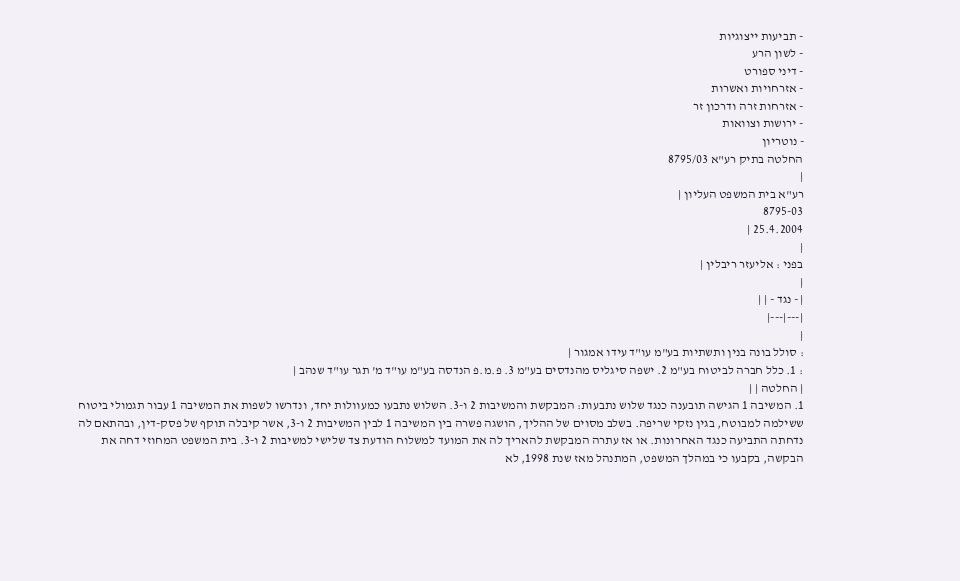- תביעות ייצוגיות
- לשון הרע
- דיני ספורט
- אזרחויות ואשרות
- אזרחות זרה ודרכון זר
- ירושות וצוואות
- נוטריון
החלטה בתיק רע"א 8795/03
|
רע"א בית המשפט העליון |
8795-03
25.4.2004 |
|
בפני : אליעזר ריבלין |
|
| - נגד - | |
|---|---|
|
: סולל בונה בנין ותשתיות בע"מ עו"ד עידו אמגור |
: 1. כלל חברה לביטוח בע"מ 2. ישפה סיגליס מהנדסים בע"מ 3. פ.מ.פ הנדסה בע"מ עו"ד מ' תגר עו"ד שנהב |
| החלטה | |
1. המשיבה 1 הגישה תובענה כנגד שלוש נתבעות: המבקשת והמשיבות 2 ו-3. השלוש נתבעו כמעוולות יחד, ונדרשו לשפות את המשיבה 1 עבור תגמולי ביטוח ששילמה למבוטח, בגין נזקי שריפה. בשלב מסוים של ההליך, הושגה פשרה בין המשיבה 1 לבין המשיבות 2 ו-3, אשר קיבלה תוקף של פסק-דין, ובהתאם לה נדחתה התביעה כנגד האחרונות. או אז עתרה המבקשת להאריך לה את המועד למשלוח הודעת צד שלישי למשיבות 2 ו-3. בית המשפט המחוזי דחה את הבקשה, בקבעו כי במהלך המשפט, המתנהל מאז שנת 1998, לא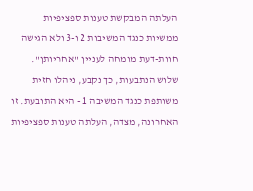העלתה המבקשת טענות ספציפיות ממשיות כנגד המשיבות 2 ו-3 ולא הגישה חוות-דעת מומחה לעניין "אחריותן". שלוש הנתבעות, כך נקבע, ניהלו חזית משותפת כנגד המשיבה 1 - היא התובעת. זו האחרונה, מצדה, העלתה טענות ספציפיות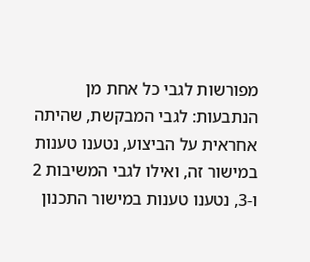מפורשות לגבי כל אחת מן הנתבעות: לגבי המבקשת, שהיתה אחראית על הביצוע, נטענו טענות במישור זה, ואילו לגבי המשיבות 2 ו-3, נטענו טענות במישור התכנון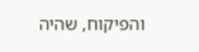והפיקוח, שהיה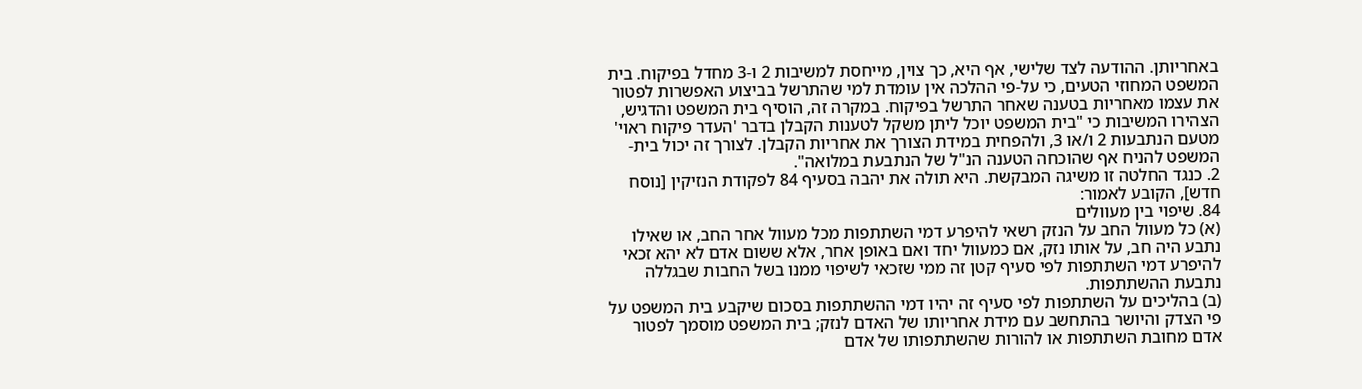באחריותן. ההודעה לצד שלישי, אף היא, כך צוין, מייחסת למשיבות 2 ו-3 מחדל בפיקוח. בית המשפט המחוזי הטעים, כי על-פי ההלכה אין עומדת למי שהתרשל בביצוע האפשרות לפטור את עצמו מאחריות בטענה שאחר התרשל בפיקוח. במקרה זה, הוסיף בית המשפט והדגיש, הצהירו המשיבות כי "בית המשפט יוכל ליתן משקל לטענות הקבלן בדבר 'העדר פיקוח ראוי' מטעם הנתבעות 2 ו/או 3, ולהפחית במידת הצורך את אחריות הקבלן. לצורך זה יכול בית-המשפט להניח אף שהוכחה הטענה הנ"ל של הנתבעת במלואה".
2. כנגד החלטה זו משיגה המבקשת. היא תולה את יהבה בסעיף 84 לפקודת הנזיקין [נוסח חדש], הקובע לאמור:
84. שיפוי בין מעוולים
(א) כל מעוול החב על הנזק רשאי להיפרע דמי השתתפות מכל מעוול אחר החב, או שאילו נתבע היה חב, על אותו נזק, אם כמעוול יחד ואם באופן אחר, אלא ששום אדם לא יהא זכאי להיפרע דמי השתתפות לפי סעיף קטן זה ממי שזכאי לשיפוי ממנו בשל החבות שבגללה נתבעת ההשתתפות.
(ב) בהליכים על השתתפות לפי סעיף זה יהיו דמי ההשתתפות בסכום שיקבע בית המשפט על פי הצדק והיושר בהתחשב עם מידת אחריותו של האדם לנזק; בית המשפט מוסמך לפטור אדם מחובת השתתפות או להורות שהשתתפותו של אדם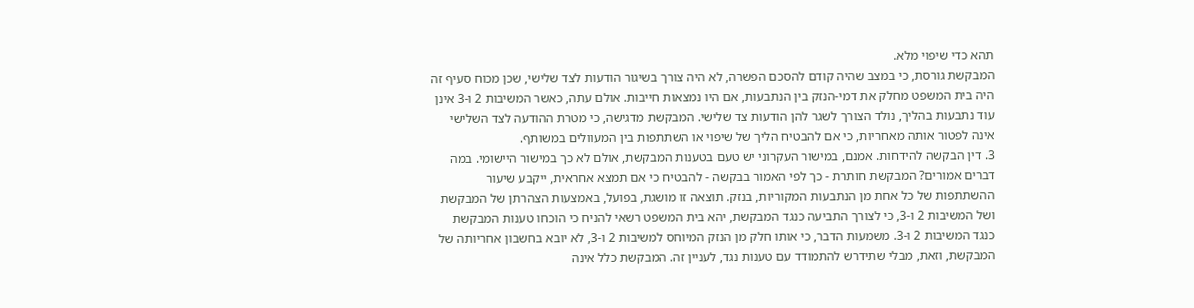תהא כדי שיפוי מלא.
המבקשת גורסת, כי במצב שהיה קודם להסכם הפשרה, לא היה צורך בשיגור הודעות לצד שלישי, שכן מכוח סעיף זה היה בית המשפט מחלק את דמי-הנזק בין הנתבעות, אם היו נמצאות חייבות. אולם עתה, כאשר המשיבות 2 ו-3 אינן עוד נתבעות בהליך, נולד הצורך לשגר להן הודעות צד שלישי. המבקשת מדגישה, כי מטרת ההודעה לצד השלישי אינה לפטור אותה מאחריות, כי אם להבטיח הליך של שיפוי או השתתפות בין המעוולים במשותף.
3. דין הבקשה להידחות. אמנם, במישור העקרוני יש טעם בטענות המבקשת, אולם לא כך במישור היישומי. במה דברים אמורים? המבקשת חותרת - כך לפי האמור בבקשה - להבטיח כי אם תמצא אחראית, ייקבע שיעור ההשתתפות של כל אחת מן הנתבעות המקוריות, בנזק. תוצאה זו מושגת, בפועל, באמצעות הצהרתן של המבקשת ושל המשיבות 2 ו-3, כי לצורך התביעה כנגד המבקשת, יהא בית המשפט רשאי להניח כי הוכחו טענות המבקשת כנגד המשיבות 2 ו-3. משמעות הדבר, כי אותו חלק מן הנזק המיוחס למשיבות 2 ו-3, לא יובא בחשבון אחריותה של המבקשת, וזאת, מבלי שתידרש להתמודד עם טענות נגד, לעניין זה. המבקשת כלל אינה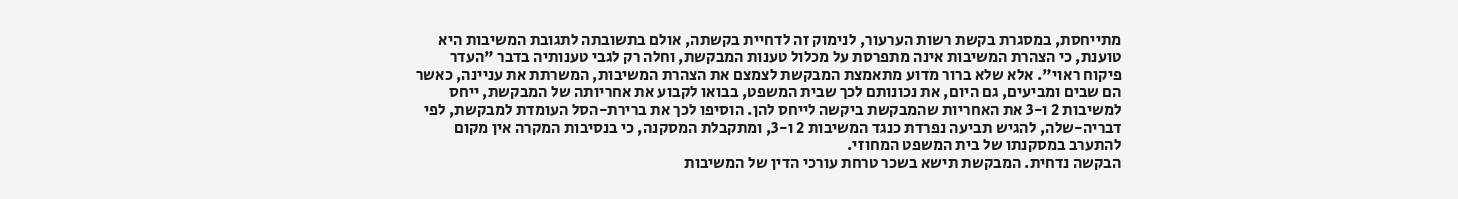מתייחסת, במסגרת בקשת רשות הערעור, לנימוק זה לדחיית בקשתה, אולם בתשובתה לתגובת המשיבות היא טוענת, כי הצהרת המשיבות אינה מתפרסת על מכלול טענות המבקשת, וחלה רק לגבי טענותיה בדבר "העדר פיקוח ראוי". אלא שלא ברור מדוע מתאמצת המבקשת לצמצם את הצהרת המשיבות, המשרתת את עניינה, כאשר הם שבים ומביעים, גם היום, את נכונותם לכך שבית המשפט, בבואו לקבוע את אחריותה של המבקשת, ייחס למשיבות 2 ו-3 את האחריות שהמבקשת ביקשה לייחס להן. הוסיפו לכך את ברירת-הסל העומדת למבקשת, לפי דבריה-שלה, להגיש תביעה נפרדת כנגד המשיבות 2 ו-3, ומתקבלת המסקנה, כי בנסיבות המקרה אין מקום להתערב במסקנתו של בית המשפט המחוזי.
הבקשה נדחית. המבקשת תישא בשכר טרחת עורכי הדין של המשיבות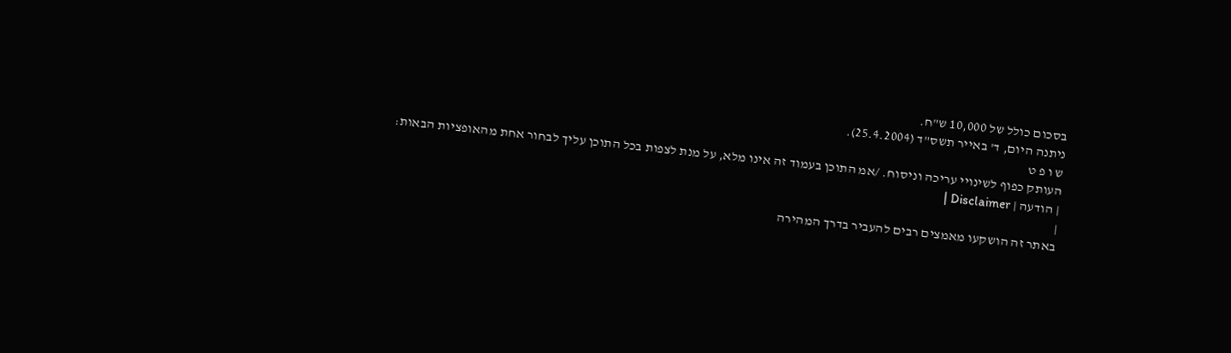בסכום כולל של 10,000 ש"ח.
ניתנה היום, ד' באייר תשס"ד (25.4.2004).
ש ו פ ט
העותק כפוף לשינויי עריכה וניסוח. /אמ התוכן בעמוד זה אינו מלא, על מנת לצפות בכל התוכן עליך לבחור אחת מהאופציות הבאות:
| הודעה | Disclaimer |
|
באתר זה הושקעו מאמצים רבים להעביר בדרך המהירה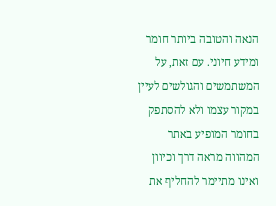הנאה והטובה ביותר חומר ומידע חיוני. עם זאת, על המשתמשים והגולשים לעיין במקור עצמו ולא להסתפק בחומר המופיע באתר המהווה מראה דרך וכיוון ואינו מתיימר להחליף את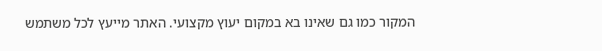המקור כמו גם שאינו בא במקום יעוץ מקצועי. האתר מייעץ לכל משתמש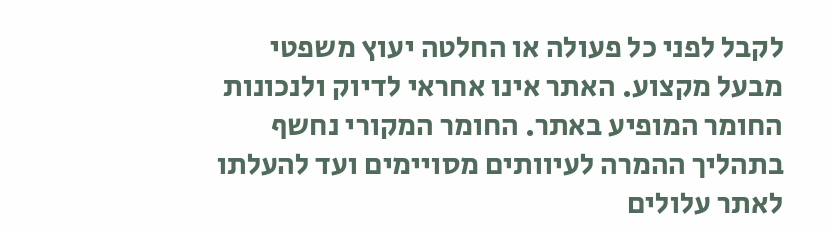לקבל לפני כל פעולה או החלטה יעוץ משפטי מבעל מקצוע. האתר אינו אחראי לדיוק ולנכונות החומר המופיע באתר. החומר המקורי נחשף בתהליך ההמרה לעיוותים מסויימים ועד להעלתו לאתר עלולים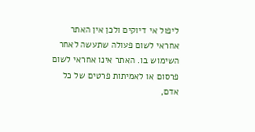ליפול אי דיוקים ולכן אין האתר אחראי לשום פעולה שתעשה לאחר השימוש בו. האתר אינו אחראי לשום פרסום או לאמיתות פרטים של כל אדם,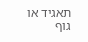תאגיד או גוף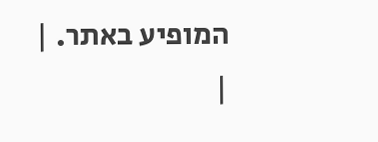המופיע באתר. |
|